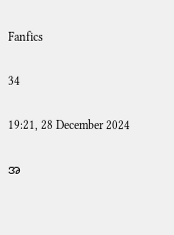Fanfics

34

19:21, 28 December 2024

အ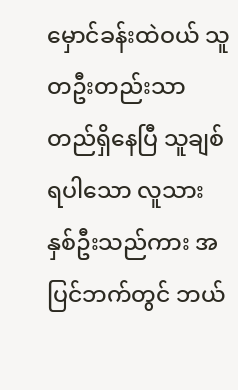မှောင်ခန်းထဲဝယ် သူတဦးတည်းသာ တည်ရှိနေပြီ သူချစ်ရပါသော လူသားနှစ်ဦးသည်ကား အပြင်ဘက်တွင် ဘယ်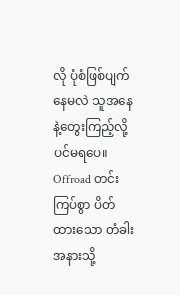လို ပုံစံဖြစ်ပျက်နေမလဲ ‌သူအနေနဲ့တွေးကြည့်လို့ပင်မရပေ။ Offroad တင်းကြပ်စွာ ပိတ်ထားသော တံခါးအနားသို့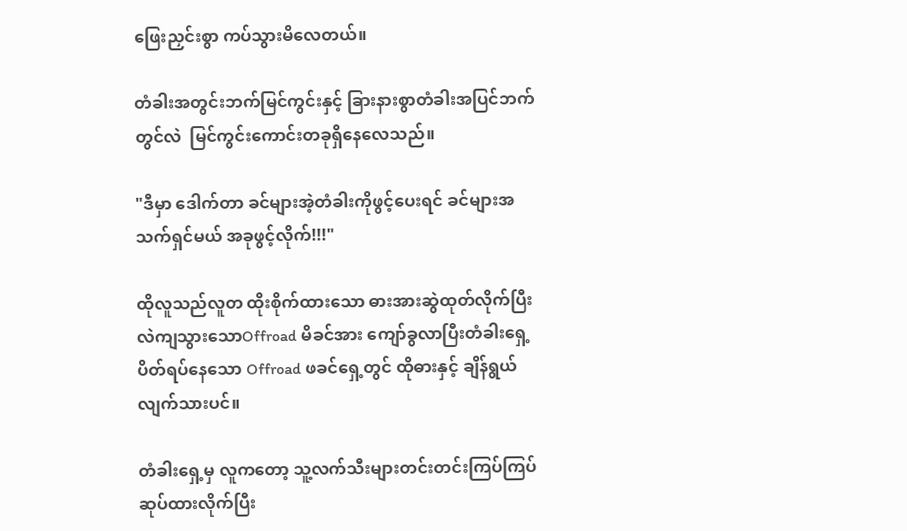ဖြေးညှင်းစွာ ကပ်သွားမိလေတယ်။

တံခါးအတွင်းဘက်မြင်ကွင်းနှင့် ခြားနားစွာတံခါးအပြင်ဘက်တွင်လဲ  မြင်ကွင်းကောင်းတခုရှိနေလေသည်။

"ဒီမှာ ဒေါက်တာ ခင်များအဲ့တံခါးကိုဖွင့်ပေးရင် ခင်များအသက်ရှင်မယ် အခုဖွင့်လိုက်!!!"

ထိုလူသည်လူတ‌‌ ထိုးစိုက်ထားသော ဓားအားဆွဲထုတ်လိုက်ပြီး လဲကျသွားသောOffroad မိခင်အား ကျော်ခွလာပြီးတံခါးရှေ့ပိတ်ရပ်နေသော Offroad ဖခင်ရှေ့တွင် ထိုဓားနှင့် ချိန်ရွယ်လျက်သားပင်။

တံခါးရှေ့မှ လူကတော့ သူ့လက်သီးများတင်းတင်းကြပ်ကြပ် ဆုပ်ထားလိုက်ပြီး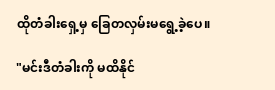ထိုတံခါးရှေ့မှ ခြေတလှမ်းမရွေ့ခဲ့ပေ။

"မင်းဒီတံခါးကို မထိနိုင်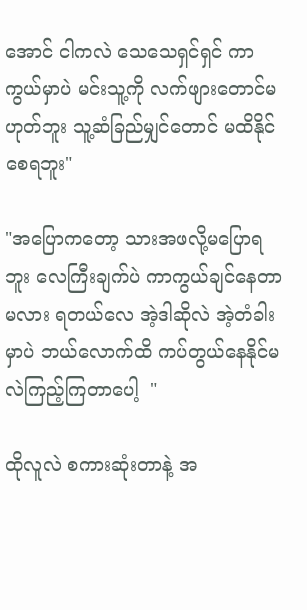အောင် ငါကလဲ သေသေရှင်ရှင် ကာကွယ်မှာပဲ မင်းသူ့ကို လက်ဖျားတောင်မဟုတ်ဘူး သူ့ဆံခြည်မျှင်တောင် မထိနိုင်စေရဘူး"

"အပြောကတော့ သားအဖလို့မပြောရဘူး လေကြီးချက်ပဲ ကာကွယ်ချင်နေတာမလား ရတယ်လေ အဲ့ဒါဆိုလဲ အဲ့တံခါးမှာပဲ ဘယ်လောက်ထိ ကပ်တွယ်နေနိုင်မလဲကြည့်ကြတာပေါ့  "

ထိုလူလဲ စကားဆုံးတာနဲ့ အ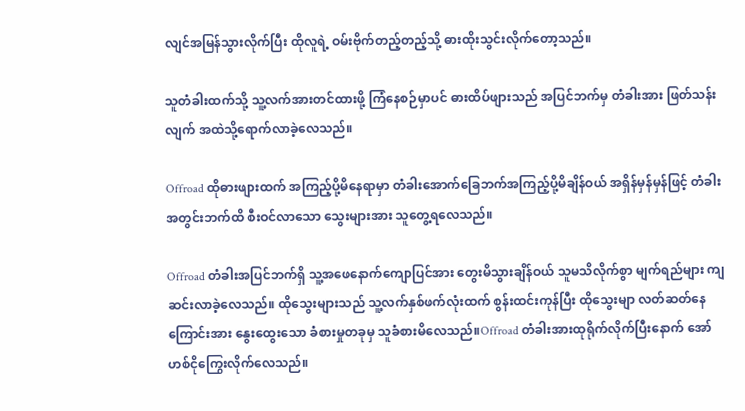လျင်အမြန်သွားလိုက်ပြီး ထိုလူရဲ့ ဝမ်းဗိုက်တည့်တည့်သို့ ဓားထိုးသွင်းလိုက်တော့သည်။

သူတံခါးထက်သို့ သူ့လက်အားတင်ထားဖို့ ကြံနေစဉ်မှာပင် ဓားထိပ်ဖျားသည် အပြင်ဘက်မှ တံခါးအား ဖြတ်သန်းလျက် အထဲသို့ရောက်လာခဲ့လေသည်။

Offroad ထိုဓားဖျားထက် အကြည့်ပို့မိနေရာမှာ တံခါးအောက်ခြေဘက်အကြည့်ပို့မိချိန်ဝယ် အရှိန်မှန်မှန်ဖြင့် တံခါးအတွင်းဘက်ထိ စီးဝင်လာသော သွေးများအား သူတွေ့ရလေသည်။

Offroad တံခါးအပြင်ဘက်ရှိ သူ့အဖေနောက်ကျောပြင်အား တွေးမိသွားချိန်ဝယ် သူမသိလိုက်စွာ မျက်ရည်များ ကျဆင်းလာခဲ့လေသည်။ ထိုသွေးများသည် သူ့လက်နှစ်ဖက်လုံးထက် စွန်းထင်းကုန်ပြီး ထိုသွေးမျာ လတ်ဆတ်နေကြောင်းအား နွေးထွေးသော ခံစားမှုတခုမှ သူခံစားမိလေသည်။Offroad တံခါးအားထုရိုက်လိုက်ပြီးနောက် အော်ဟစ်ငိုကြွေးလိုက်လေသည်။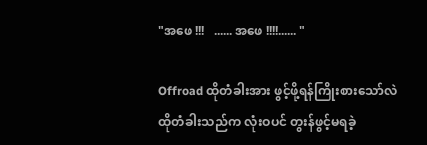"အဖေ !!!   ...... အဖေ !!!!...... "

Offroad ထိုတံခါးအား ဖွင့်ဖို့ရန်ကြိုးစားသော်လဲ ထိုတံခါးသည်က လုံးဝပင် တွးန်ဖွင့်မရခဲ့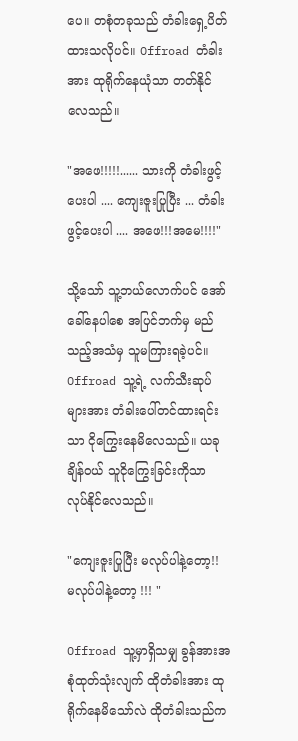ပေ။ တစုံတခုသည် တံခါးရှေ့ပိတ်ထားသလိုပင်။ Offroad တံခါးအား ထုရိုက်နေယုံသာ တတ်နိုင်လေသည်။

"အဖေ!!!!!...... သားကို တံခါးဖွင့်ပေးပါ .... ကျေးဇူးပြုပြီး ... တံခါးဖွင့်ပေးပါ .... အဖေ!!!အမေ!!!!"

သို့သော် သူ့ဘယ်လောက်ပင် အော်ခေါ်နေပါစေ အပြင်ဘက်မှ မည်သည့်အသံမှ သူမကြားရခဲ့ပင်။ Offroad သူ့ရဲ့ လက်သီးဆုပ်များအား တံခါးပေါ်တင်ထားရင်းသာ ငိုကြွေးနေမိလေသည်။ ယခုချိန်ဝယ် သူငိုကြွေးခြင်းကိုသာ လုပ်နိုင်လေသည်။

"ကျေးဇူးပြုပြီး မလုပ်ပါနဲ့တော့!! မလုပ်ပါနဲ့တော့ !!! "

Offroad သူ့မှာရှိသမျှ ခွန်အားအစုံထုတ်သုံးလျက် ထိုတံခါးအား ထုရိုက်နေမိသော်လဲ ထိုတံခါးသည်က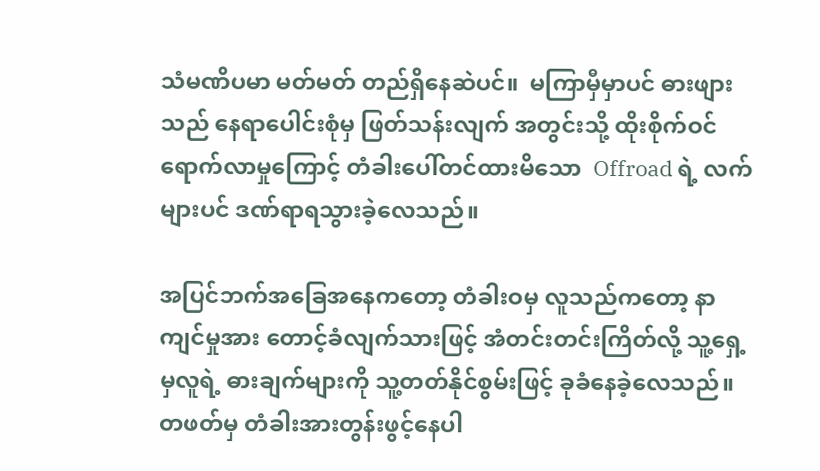သံမဏိပမာ မတ်မတ် တည်ရှိနေဆဲပင်။  မကြာမှီမှာပင် ဓားဖျားသည် နေရာပေါင်းစုံမှ ဖြတ်သန်းလျက် အတွင်းသို့ ထိုးစိုက်ဝင်ရောက်လာမှုကြောင့် တံခါးပေါ်တင်ထားမိသော  Offroad ရဲ့ လက်များပင် ဒဏ်ရာရသွားခဲ့လေသည်။

အပြင်ဘက်အခြေ‌အနေကတော့ တံခါးဝမှ လူသည်ကတော့ နာကျင်မှုအား တောင့်ခံလျက်သားဖြင့် အံတင်းတင်းကြိတ်လို့ သူ့ရှေ့မှလူရဲ့ ဓားချက်များကို သူ့တတ်နိုင်စွမ်းဖြင့် ခုခံနေခဲ့လေသည်။ တဖတ်မှ တံခါးအားတွန်းဖွင့်နေ‌ပါ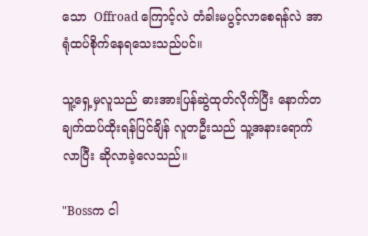သော  Offroad ကြောင့်လဲ တံခါး‌မပွင့်လာစေရန်လဲ အာရုံထပ်စိုက်နေရသေးသည်ပင်။

သူ့ရှေ့မှလူသည် ဓားအားပြန်ဆွဲထုတ်လိုက်ပြီး နောက်တချက်ထပ်ထိုးရန်ပြင်ချိန် လူတဦးသည် သူ့အနားရောက်လာပြီး ဆိုလာခဲ့လေသည်။

"Bossက ငါ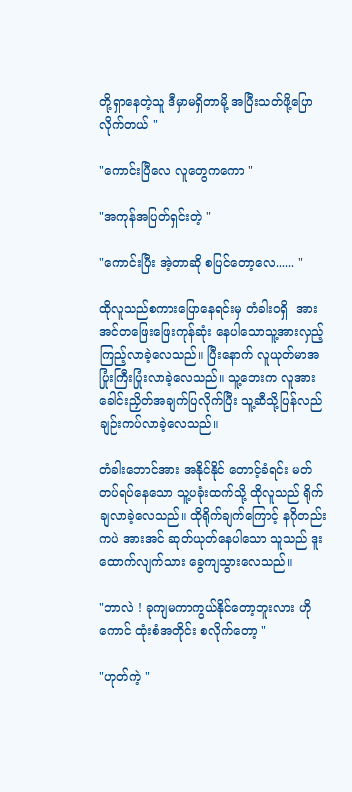တို့ရှာနေတဲ့သူ ဒီမှာမရှိတာမို့ အပြီးသတ်ဖို့ပြောလိုက်တယ် "

"ကောင်းပြီလေ လူတွေကကော "

"အကုန်အပြတ်ရှင်းတဲ့ "

"ကောင်းပြီး အဲ့တာဆို စပြင်တော့လေ...... "

ထိုလူသည်စကားပြောနေရင်းမှ တံခါးဝရှိ  အားအင်တဖြေးဖြေးကုန်ဆုံး‌ နေပါသောသူ့အားလှည့်ကြည့်လာခဲ့လေသည်။ ပြီးနောက် လူယုတ်မာအပြုံးကြီးပြုံးလာခဲ့လေသည်။ သူ့ဘေးက လူအား ခေါင်းညှိတ်အချက်ပြလိုက်ပြီး သူ့ဆီသို့ပြန်လည်ချဉ်းကပ်လာခဲ့လေသည်။

တံခါးဘောင်အား အနိုင်နိုင် တောင့်ခံရင်း မတ်တပ်ရပ်နေသော သူ့ပခုံးထက်သို့ ထိုလူသည် ရိုက်ချလာခဲ့လေသည်။ ထိုရိုက်ချက်ကြောင့် နဂိုတည်းကပဲ အားအင် ဆုတ်ယုတ်နေပါသော သူသည် ဒူးထောက်လျက်သား ခွေကျသွားလေသည်။

"ဘာလဲ ! ခုကျမကာကွယ်နိုင်တော့ဘူးလား ဟိုကောင် ထုံးစံအတိုင်း စလိုက်တော့ "

"ဟုတ်ကဲ့ "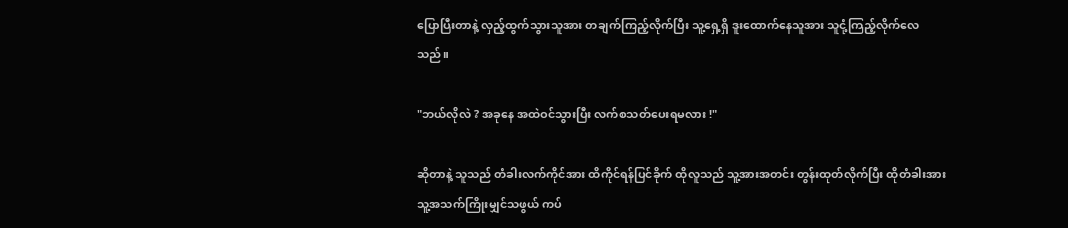ပြောပြီးတာနဲ့ လှည့်ထွက်သွားသူအား တချက်ကြည့်လိုက်ပြီး သူ့ရှေ့ရှိ ဒူးထောက်နေသူအား သူငုံ့ကြည့်လိုက်လေသည်။

"ဘယ်လိုလဲ ? အခုနေ အထဲဝင်သွားပြီး လက်စသတ်ပေးရမလား !"

ဆိုတာနဲ့ သူသည် တံခါးလက်ကိုင်အား ထိကိုင်ရန်ပြင်ခိုက် ထိုလူသည် သူ့အားအတင်း တွန်းထုတ်လိုက်ပြီး ထိုတံခါးအား သူ့အသက်ကြိုးမျှင်သဖွယ် ကပ်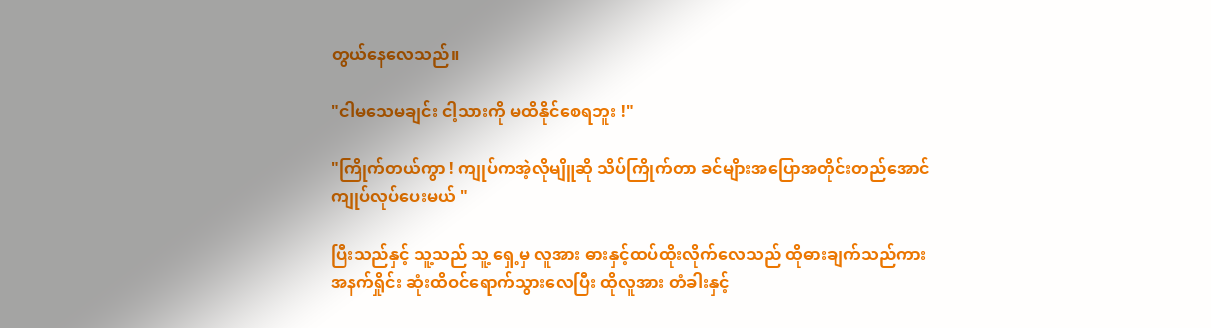တွယ်နေလေသည်။

"ငါ‌မသေမချင်း ငါ့သားကို မထိနိုင်စေရဘူး !"

"ကြိုက်တယ်ကွာ ! ကျုပ်ကအဲ့လိုမျိူဆို သိပ်ကြိုက်တာ ခင်မျိားအပြောအတိုင်းတည်အောင်ကျုပ်လုပ်ပေးမယ် "

ပြီးသည်နှင့် သူ့သည် သူ့ ရှေ့မှ လူအား ဓားနှင့်ထပ်ထိုးလိုက်လေသည် ထိုဓားချက်သည်ကား အနက်ရှိုင်း ဆုံးထိဝင်ရောက်သွားလေပြီး ထိုလူအား တံခါးနှင့်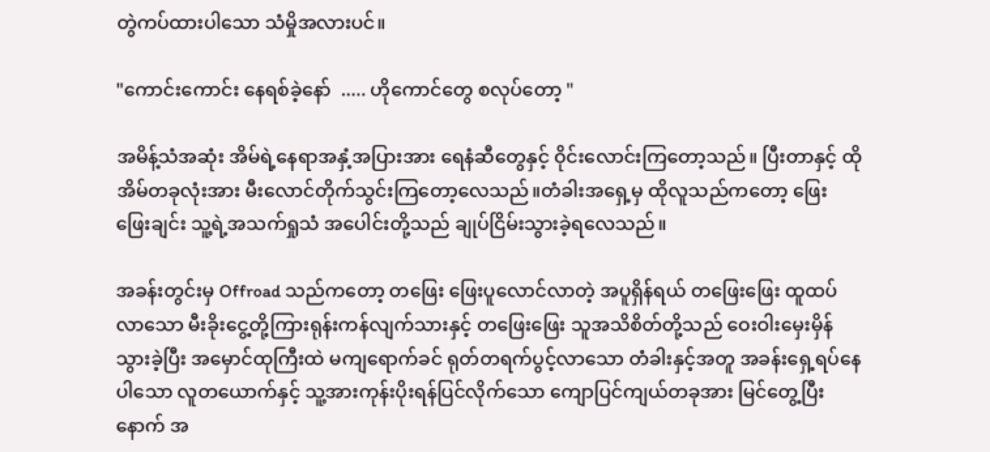တွဲကပ်ထားပါသော သံမှိုအလားပင်။

"ကောင်းကောင်း နေရစ်ခဲ့နော်  ..... ဟိုကောင်တွေ စလုပ်တော့ "

အမိန့်သံအဆုံး အိမ်ရဲ့နေရာအနှံ့အပြားအား ရေနံဆီတွေနှင့် ဝိုင်းလောင်းကြတော့သည်။ ပြီးတာနှင့် ထိုအိမ်တခုလုံးအား မီးလောင်တိုက်သွင်းကြတော့လေသည်။တံခါးအရှေ့မှ ထိုလူသည်ကတော့ ဖြေး‌‌ ဖြေးချင်း သူ့ရဲ့အသက်ရှုသံ ‌အပေါင်းတို့သည် ချုပ်ငြိမ်းသွားခဲ့ရလေသည်။

အခန်းတွင်းမှ Offroad သည်ကတော့ တ‌ဖြေး‌ ဖြေးပူလောင်လာတဲ့ အပူရှိန်ရယ် တဖြေးဖြေး ထူထပ်လာသော မီးခိုးငွေ့တို့ကြားရုန်းကန်လျက်သားနှင့် တဖြေးဖြေး သူအသိစိတ်တို့သည် ဝေးဝါးမှေးမှိန်သွားခဲ့ပြီး အမှောင်ထုကြီးထဲ မ‌ကျရောက်ခင် ရုတ်တရက်ပွင့်လာသော တံခါးနှင့်အတူ အခန်းရှေ့ရပ်နေပါသော လူတယောက်နှင့် သူ့အားကုန်းပိုးရန်ပြင်လိုက်သော ကျောပြင်ကျယ်တခုအား မြင်တွေ့ပြီးနောက် အ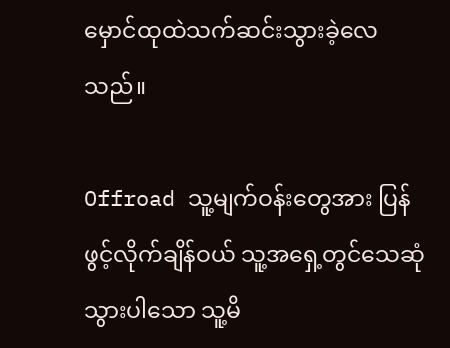မှောင်ထုထဲသက်ဆင်းသွားခဲ့လေသည်။

Offroad သူ့မျက်ဝန်းတွေအား ပြန်ဖွင့်လိုက်ချိန်ဝယ် သူ့အရှေ့တွင်သေဆုံသွားပါသော သူ့မိ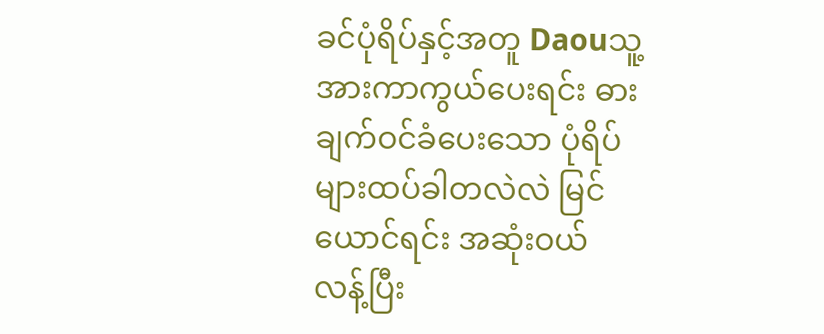ခင်ပုံရိပ်နှင့်အတူ Daouသူ့အားကာကွယ်ပေးရင်း ဓားချက်ဝင်ခံပေးသော ပုံရိပ်များထပ်ခါတလဲလဲ မြင်ယောင်ရင်း အဆုံးဝယ် လန့်ပြီး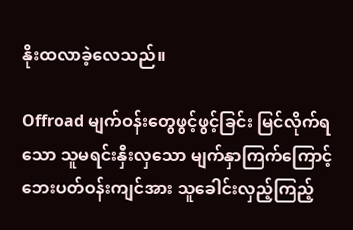နိုးထလာခဲ့လေသည်။

Offroad မျက်ဝန်းတွေဖွင့်ဖွင့်ခြင်း မြင်လိုက်ရသော သူမရင်းနှီးလှသော မျက်နှာကြက်ကြောင့် ဘေးပတ်ဝန်းကျင်အား သူခေါင်းလှည့်ကြည့်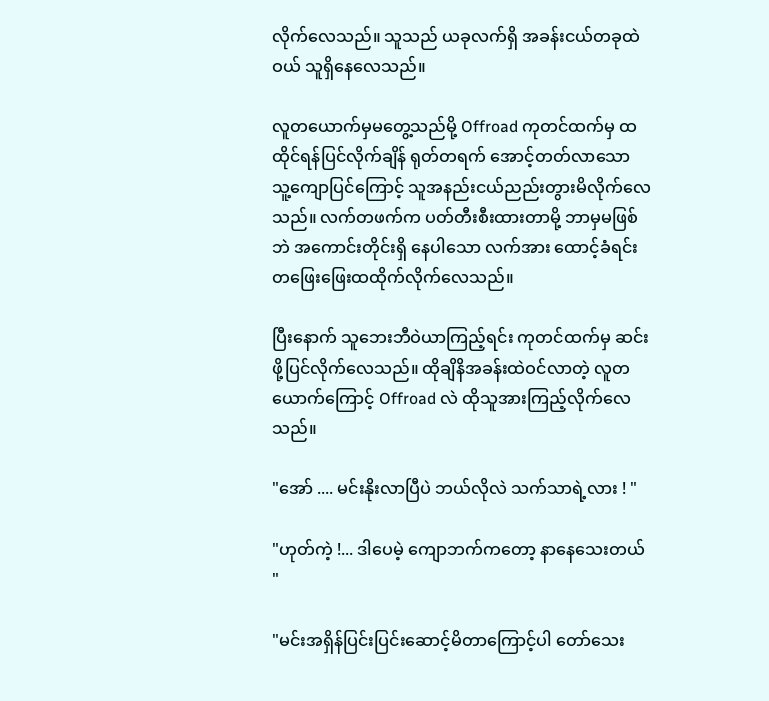လိုက်လေသည်။ သူသည် ယခုလက်ရှိ အခန်းငယ်တခုထဲဝယ် သူရှိနေလေသည်။

လူတယောက်မှမတွေ့သည်မို့ Offroad ကုတင်ထက်မှ ထထိုင်ရန်ပြင်လိုက်ချိန် ရုတ်တရက် အောင့်တတ်လာသော သူ့ကျောပြင်ကြောင့် သူအနည်းငယ်ညည်းတွားမိလိုက်လေသည်။ လက်တဖက်က ပတ်တီးစီးထားတာမို့ ဘာမှမဖြစ်ဘဲ အကောင်းတိုင်းရှိ‌ နေပါသော လက်အား ထောင့်ခံရင်းတဖြေးဖြေးထထိုက်လိုက်လေသည်။

ပြီးနောက် သူဘေးဘီဝဲယာကြည့်ရင်း ကုတင်ထက်မှ ဆင်းဖို့ပြင်လိုက်လေသည်။ ထိုချိနိအခန်းထဲဝင်လာတဲ့ လူတယောက်ကြောင့် Offroad လဲ ထိုသူအားကြည့်လိုက်လေသည်။

"အော် .... မင်းနိုးလာပြီပဲ ဘယ်လိုလဲ သက်သာရဲ့လား ! "

"ဟုတ်ကဲ့ !... ဒါပေမဲ့ ကျောဘက်ကတော့ နာနေသေးတယ် "

"မင်းအရှိန်ပြင်းပြင်းဆောင့်မိတာကြောင့်ပါ တော်သေး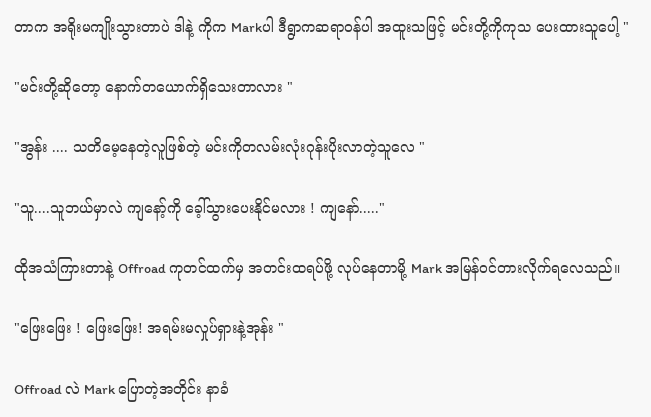တာက အရိုးမကျိုးသွားတာပဲ ဒါနဲ့ ကိုက Markပါ ဒီရွာကဆရာဝန်ပါ အထူးသဖြင့် မင်းတို့ကိုကုသ‌ ပေးထားသူပေါ့ "

"မင်းတို့ဆိုတော့ နောက်တယောက်ရှိသေးတာလား "

"အွန်း .... သတိမေ့နေတဲ့လူဖြစ်တဲ့ မင်းကိုတလမ်းလုံးဂုန်းပိုးလာတဲ့သူလေ "

"သူ....သူဘယ်မှာလဲ ကျနော့်ကို ခေ့ါ်သွားပေးနိုင်မလား ! ကျနော်....."

ထိုအသံကြားတာနဲ့ Offroad ကုတင်ထက်မှ အတင်းထရပ်ဖို့ လုပ်နေတာမို့ Mark အမြန်ဝင်တားလိုက်ရလေသည်။

"ဖြေးဖြေး ! ဖြေးဖြေး! အရမ်းမလှုပ်ရှားနဲ့အုန်း "

Offroad လဲ Mark ပြောတဲ့အတိုင်း နာခံ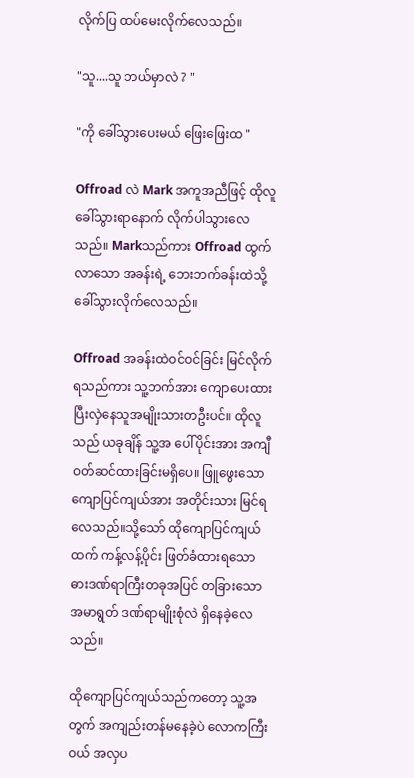လိုက်ပြ ထပ်မေးလိုက်လေသည်။

"သူ....သူ ဘယ်မှာလဲ ? "

"ကို ခေါ်သွားပေးမယ် ဖြေးဖြေးထ "

Offroad လဲ Mark အကူအညီဖြင့် ထိုလူခေါ်သွားရာနောက် လိုက်ပါသွားလေသည်။ Markသည်ကား Offroad ထွက်လာသော အခန်းရဲ့ ဘေးဘက်ခန်းထဲသို့ ခေါ်သွားလိုက်လေသည်။

Offroad အခန်းထဲဝင်ဝင်ခြင်း မြင်လိုက်ရသည်ကား သူ့ဘက်အား ကျောပေးထားပြီးလှဲနေသူအမျိုးသားတဦးပင်။ ထိုလူသည် ယခုချိန် သူ့အ ပေါ်ပိုင်းအား အကျီဝတ်ဆင်ထားခြင်းမရှိပေ။ ဖြူဖွေးသော ကျောပြင်ကျယ်အား အတိုင်းသား မြင်ရလေသည်။သို့သော် ထိုကျောပြင်ကျယ်ထက် ကန့်လန့်ပိုင်း ဖြတ်ခံထားရသော ဓားဒဏ်ရာကြီးတခုအပြင် တခြားသော အမာရွတ် ဒဏ်ရာမျိုးစုံလဲ ရှိနေခဲ့လေသည်။

ထိုကျောပြင်ကျယ်သည်ကတော့ သူ့အတွက် အကျည်းတန်မနေခဲ့ပဲ လောကကြီးဝယ် အလှပ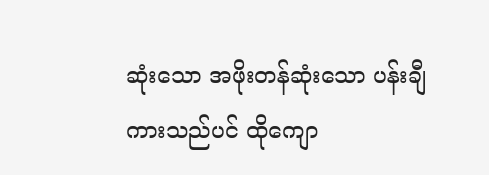ဆုံးသော အဖိုးတန်ဆုံးသော ပန်းချီကားသည်ပင် ထိုကျော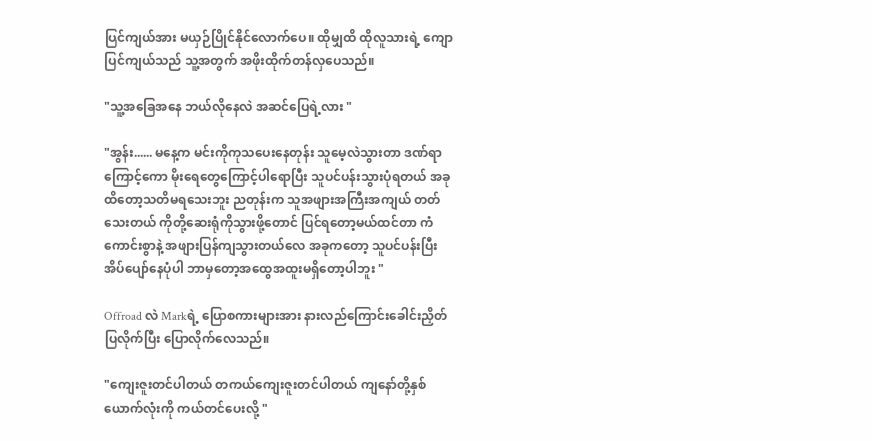ပြင်ကျယ်အား မယှဉ်ပြိုင်နိုင်လောက်ပေ။ ထိုမျှထိ ထိုလူသားရဲ့ ကျောပြင်ကျယ်သည် သူ့အတွက် အဖိုးထိုက်တန်လှပေသည်။

"သူ့အခြေအနေ ဘယ်လိုနေလဲ အဆင်ပြေရဲ့လား "

"အွန်း...... မနေ့က မင်းကိုကုသပေးနေတုန်း သူမေ့လဲသွားတာ ဒဏ်ရာကြောင့်ကော မိုးရေတွေကြောင့်ပါရောပြီး သူပင်ပန်းသွားပုံရတယ် အခုထိတော့သတိမရသေးဘူး ညတုန်းက သူအဖျားအကြီးအကျယ် တတ်သေးတယ် ကိုတို့ဆေးရုံကိုသွားဖို့တောင် ပြင်ရတော့မယ်ထင်တာ ကံကောင်းစွာနဲ့ အဖျားပြန်ကျသွားတယ်လေ အခုကတော့ သူပင်ပန်းပြီး အိပ်ပျော်နေပုံပါ ဘာမှတော့အထွေအထူးမရှိတော့ပါဘူး "

Offroad လဲ Markရဲ့ ပြောစကားများအား နားလည်ကြောင်းခေါင်းညှိတ်ပြလိုက်ပြီး ပြောလိုက်လေသည်။

"ကျေးဇူးတင်ပါတယ် တကယ်ကျေးဇူးတင်ပါတယ် ကျနော်တို့နှစ်ယောက်လုံးကို ကယ်တင်ပေးလို့ "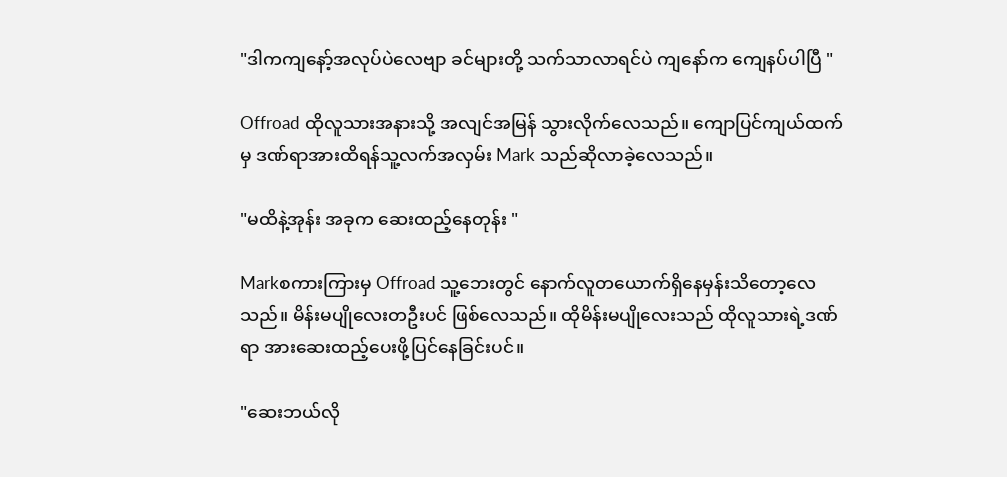"ဒါကကျနော့်အလုပ်ပဲလေဗျာ ခင်များတို့ သက်သာလာရင်ပဲ ကျနော်က ကျေနပ်ပါပြီ "

Offroad ထိုလူသားအနားသို့ အလျင်အမြန် သွားလိုက်လေသည်။ ကျောပြင်ကျယ်ထက်မှ ဒဏ်ရာအားထိရန်သူ့လက်အလှမ်း Mark သည်ဆိုလာခဲ့လေသည်။

"မထိနဲ့အုန်း အခုက ဆေးထည့်နေတုန်း "

Markစကားကြားမှ Offroad သူ့ဘေး‌တွင် နောက်လူတယောက်ရှိနေမှန်းသိတော့လေသည်။ မိန်းမပျိုလေးတ‌ဦးပင် ဖြစ်လေသည်။ ထိုမိန်းမပျိုလေးသည် ထိုလူသားရဲ့ဒဏ်ရာ အားဆေးထည့်ပေးဖို့ပြင်နေခြင်းပင်။

"ဆေးဘယ်လို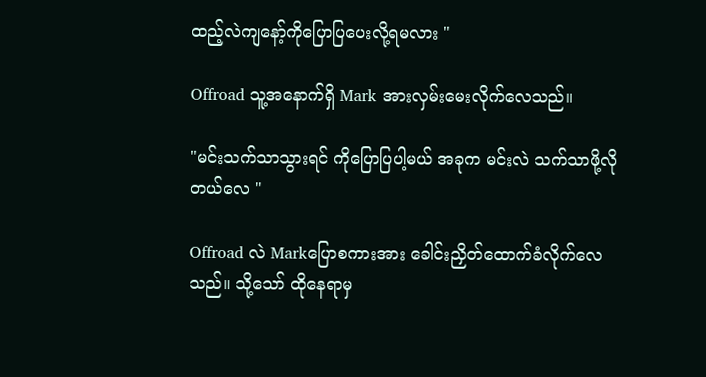ထည့်လဲကျနော့်ကိုပြောပြပေးလို့ရမလား "

Offroad သူ့အနောက်ရှိ Mark အားလှမ်းမေးလိုက်လေသည်။

"မင်းသက်သာသွားရင် ကိုပြောပြပါ့မယ် အခုက မင်းလဲ သက်သာဖို့လိုတယ်လေ "

Offroad လဲ Markပြောစကားအား ခေါင်းညှိတ်ထောက်ခံလိုက်လေသည်။ သို့သော် ထိုနေရာမှ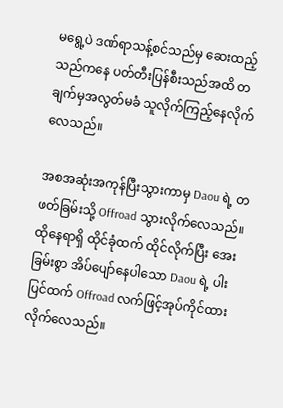မရွေ့ပဲ ဒဏ်ရာသန့်စင်သည်မှ ဆေးထည့်သည်ကနေ ပတ်တီးပြန်စီးသည်အထိ တချက်မှအလွတ်မခံ သူလိုက်ကြည့်နေလိုက်လေသည်။

အစအဆုံးအကုန်ပြီးသွားကာမှ Daou ရဲ့ တဖတ်ခြမ်းသို့ Offroad သွားလိုက်လေသည်။ ထိုနေရာရှိ ထိုင်ခုံထက် ထိုင်လိုက်ပြီး အေးခြမ်းစွာ အိပ်ပျော်နေပါသော Daou ရဲ့ ပါးပြင်ထက် Offroad လက်ဖြင့်အုပ်ကိုင်ထားလိုက်လေသည်။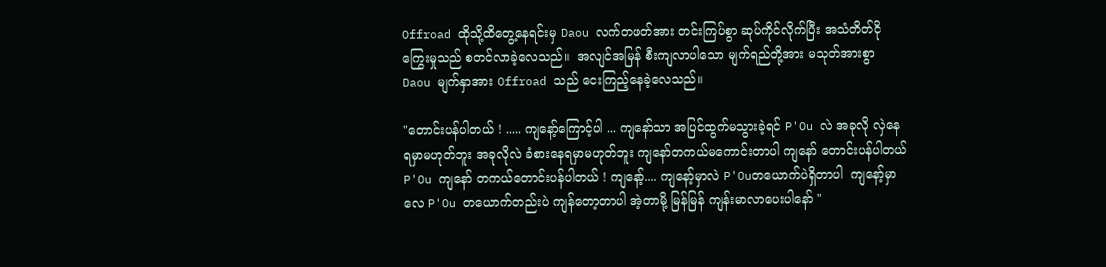Offroad ထိုသို့ထိတွေ့နေရင်းမှ Daou လက်တဖတ်အား တင်းကြပ်စွာ ဆုပ်ကိုင်လိုက်ပြီး အသံတိတ်ငို‌ ကြွေးမှုသည် စတင်လာခဲ့လေသည်။  အလျင်အမြန် စီးကျလာပါသော မျက်ရည်တို့အား မသုတ်အားစွာ Daou မျက်နှာအား Offroad သည် ငေးကြည့်နေခဲ့လေသည်။

"တောင်းပန်ပါတယ် ! ..... ကျနော့်ကြောင့်ပါ ... ကျနော်သာ အပြင်ထွက်မသွားခဲ့ရင် P'Ou လဲ အခုလို လှဲနေရမှာမဟုတ်ဘူး အခုလိုလဲ ခံစားနေရမှာမဟုတ်ဘူး ကျနော်တကယ်မကောင်းတာပါ ကျနော် တောင်းပန်ပါတယ် P'Ou ကျနော် တကယ်တောင်းပန်ပါတယ် ! ကျနော့်.... ကျနော့်မှာလဲ P'Ouတယောက်ပဲရှိတာပါ  ကျနော့်မှာလေ P'Ou တယောက်တည်းပဲ ကျ‌န်တော့တာပါ အဲ့တာမို့ မြန်မြန် ကျန်းမာလာပေးပါနော် "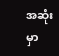အဆုံးမှာ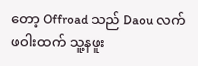တော့ Offroad သည် Daou လက်ဖဝါးထက် သူ့နဖူး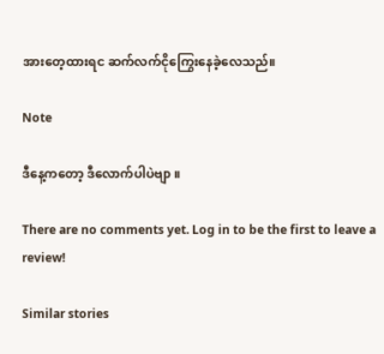အားတေ့ထားရင ဆက်လက်ငိုကြွေးနေခဲ့လေသည်။

Note

ဒီနေ့ကတော့ ဒီလောက်ပါပဲဗျာ ။

There are no comments yet. Log in to be the first to leave a review!

Similar stories